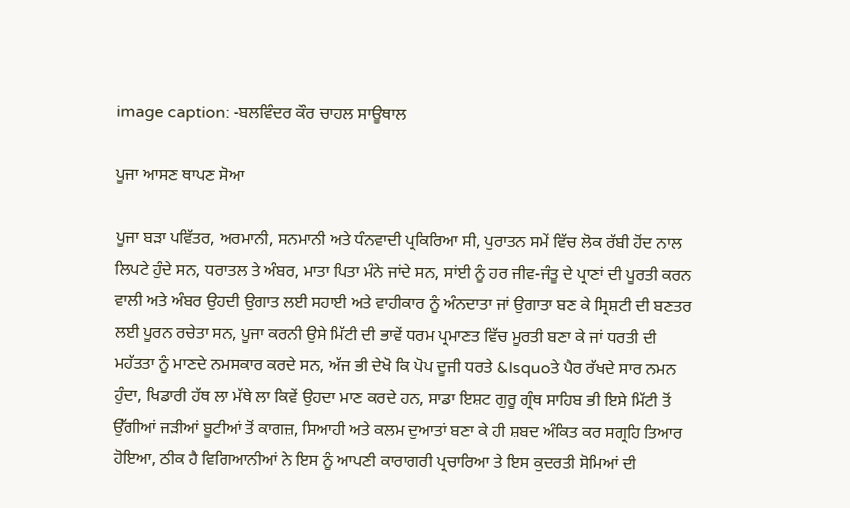image caption: -ਬਲਵਿੰਦਰ ਕੌਰ ਚਾਹਲ ਸਾਊਥਾਲ

ਪੂਜਾ ਆਸਣ ਥਾਪਣ ਸੋਆ

ਪੂਜਾ ਬੜਾ ਪਵਿੱਤਰ, ਅਰਮਾਨੀ, ਸਨਮਾਨੀ ਅਤੇ ਧੰਨਵਾਦੀ ਪ੍ਰਕਿਰਿਆ ਸੀ, ਪੁਰਾਤਨ ਸਮੇਂ ਵਿੱਚ ਲੋਕ ਰੱਬੀ ਹੋਂਦ ਨਾਲ ਲਿਪਟੇ ਹੁੰਦੇ ਸਨ, ਧਰਾਤਲ ਤੇ ਅੰਬਰ, ਮਾਤਾ ਪਿਤਾ ਮੰਨੇ ਜਾਂਦੇ ਸਨ, ਸਾਂਈ ਨੂੰ ਹਰ ਜੀਵ-ਜੰਤੂ ਦੇ ਪ੍ਰਾਣਾਂ ਦੀ ਪੂਰਤੀ ਕਰਨ ਵਾਲੀ ਅਤੇ ਅੰਬਰ ਉਹਦੀ ਉਗਾਤ ਲਈ ਸਹਾਈ ਅਤੇ ਵਾਹੀਕਾਰ ਨੂੰ ਅੰਨਦਾਤਾ ਜਾਂ ਉਗਾਤਾ ਬਣ ਕੇ ਸ੍ਰਿਸ਼ਟੀ ਦੀ ਬਣਤਰ ਲਈ ਪੂਰਨ ਰਚੇਤਾ ਸਨ, ਪੂਜਾ ਕਰਨੀ ਉਸੇ ਮਿੱਟੀ ਦੀ ਭਾਵੇਂ ਧਰਮ ਪ੍ਰਮਾਣਤ ਵਿੱਚ ਮੂਰਤੀ ਬਣਾ ਕੇ ਜਾਂ ਧਰਤੀ ਦੀ ਮਹੱਤਤਾ ਨੂੰ ਮਾਣਦੇ ਨਮਸਕਾਰ ਕਰਦੇ ਸਨ, ਅੱਜ ਭੀ ਦੇਖੋ ਕਿ ਪੋਪ ਦੂਜੀ ਧਰਤੇ &lsquoਤੇ ਪੈਰ ਰੱਖਦੇ ਸਾਰ ਨਮਨ ਹੁੰਦਾ, ਖਿਡਾਰੀ ਹੱਥ ਲਾ ਮੱਥੇ ਲਾ ਕਿਵੇਂ ਉਹਦਾ ਮਾਣ ਕਰਦੇ ਹਨ, ਸਾਡਾ ਇਸ਼ਟ ਗੁਰੂ ਗ੍ਰੰਥ ਸਾਹਿਬ ਭੀ ਇਸੇ ਮਿੱਟੀ ਤੋਂ ਉੱਗੀਆਂ ਜੜੀਆਂ ਬੂਟੀਆਂ ਤੋਂ ਕਾਗਜ਼, ਸਿਆਹੀ ਅਤੇ ਕਲਮ ਦੁਆਤਾਂ ਬਣਾ ਕੇ ਹੀ ਸ਼ਬਦ ਅੰਕਿਤ ਕਰ ਸਗ੍ਰਹਿ ਤਿਆਰ ਹੋਇਆ, ਠੀਕ ਹੈ ਵਿਗਿਆਨੀਆਂ ਨੇ ਇਸ ਨੂੰ ਆਪਣੀ ਕਾਰਾਗਰੀ ਪ੍ਰਚਾਰਿਆ ਤੇ ਇਸ ਕੁਦਰਤੀ ਸੋਮਿਆਂ ਦੀ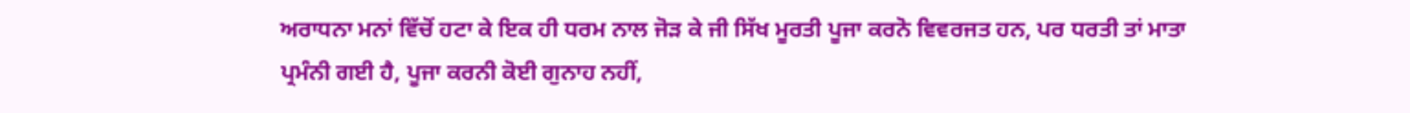ਅਰਾਧਨਾ ਮਨਾਂ ਵਿੱਚੋਂ ਹਟਾ ਕੇ ਇਕ ਹੀ ਧਰਮ ਨਾਲ ਜੋੜ ਕੇ ਜੀ ਸਿੱਖ ਮੂਰਤੀ ਪੂਜਾ ਕਰਨੋ ਵਿਵਰਜਤ ਹਨ, ਪਰ ਧਰਤੀ ਤਾਂ ਮਾਤਾ ਪ੍ਰਮੰਨੀ ਗਈ ਹੈ, ਪੂਜਾ ਕਰਨੀ ਕੋਈ ਗੁਨਾਹ ਨਹੀਂ,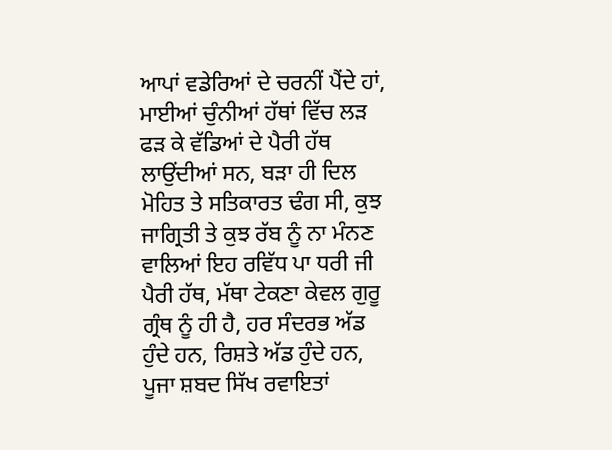ਆਪਾਂ ਵਡੇਰਿਆਂ ਦੇ ਚਰਨੀਂ ਪੈਂਦੇ ਹਾਂ, ਮਾਈਆਂ ਚੁੰਨੀਆਂ ਹੱਥਾਂ ਵਿੱਚ ਲੜ ਫੜ ਕੇ ਵੱਡਿਆਂ ਦੇ ਪੈਰੀ ਹੱਥ ਲਾਉਂਦੀਆਂ ਸਨ, ਬੜਾ ਹੀ ਦਿਲ ਮੋਹਿਤ ਤੇ ਸਤਿਕਾਰਤ ਢੰਗ ਸੀ, ਕੁਝ ਜਾਗ੍ਰਿਤੀ ਤੇ ਕੁਝ ਰੱਬ ਨੂੰ ਨਾ ਮੰਨਣ ਵਾਲਿਆਂ ਇਹ ਰਵਿੱਧ ਪਾ ਧਰੀ ਜੀ ਪੈਰੀ ਹੱਥ, ਮੱਥਾ ਟੇਕਣਾ ਕੇਵਲ ਗੁਰੂ ਗ੍ਰੰਥ ਨੂੰ ਹੀ ਹੈ, ਹਰ ਸੰਦਰਭ ਅੱਡ ਹੁੰਦੇ ਹਨ, ਰਿਸ਼ਤੇ ਅੱਡ ਹੁੰਦੇ ਹਨ, ਪੂਜਾ ਸ਼ਬਦ ਸਿੱਖ ਰਵਾਇਤਾਂ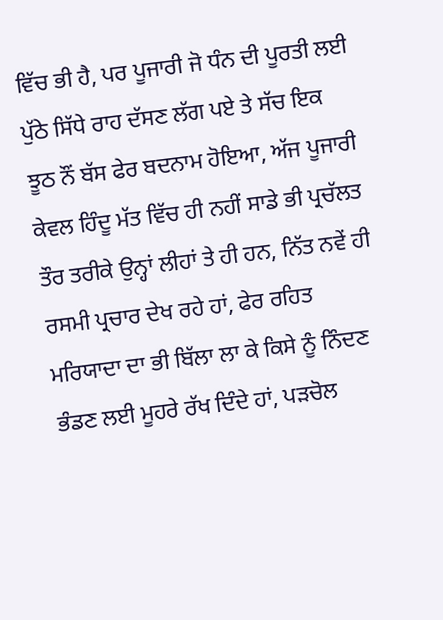ਵਿੱਚ ਭੀ ਹੈ, ਪਰ ਪੂਜਾਰੀ ਜੋ ਧੰਨ ਦੀ ਪੂਰਤੀ ਲਈ ਪੁੱਠੇ ਸਿੱਧੇ ਰਾਹ ਦੱਸਣ ਲੱਗ ਪਏ ਤੇ ਸੱਚ ਇਕ ਝੂਠ ਨੌਂ ਬੱਸ ਫੇਰ ਬਦਨਾਮ ਹੋਇਆ, ਅੱਜ ਪੂਜਾਰੀ ਕੇਵਲ ਹਿੰਦੂ ਮੱਤ ਵਿੱਚ ਹੀ ਨਹੀਂ ਸਾਡੇ ਭੀ ਪ੍ਰਚੱਲਤ ਤੌਰ ਤਰੀਕੇ ਉਨ੍ਹਾਂ ਲੀਹਾਂ ਤੇ ਹੀ ਹਨ, ਨਿੱਤ ਨਵੇਂ ਹੀ ਰਸਮੀ ਪ੍ਰਚਾਰ ਦੇਖ ਰਹੇ ਹਾਂ, ਫੇਰ ਰਹਿਤ ਮਰਿਯਾਦਾ ਦਾ ਭੀ ਬਿੱਲਾ ਲਾ ਕੇ ਕਿਸੇ ਨੂੰ ਨਿੰਦਣ ਭੰਡਣ ਲਈ ਮੂਹਰੇ ਰੱਖ ਦਿੰਦੇ ਹਾਂ, ਪੜਚੋਲ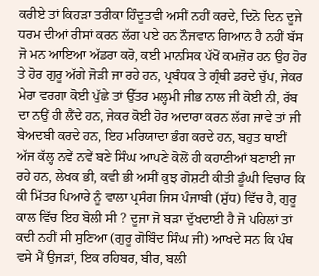ਕਰੀਏ ਤਾਂ ਕਿਹੜਾ ਤਰੀਕਾ ਹਿੰਦੂਤਵੀ ਅਸੀਂ ਨਹੀਂ ਕਰਦੇ, ਦਿਨੋ ਦਿਨ ਦੂਜੇ ਧਰਮ ਦੀਆਂ ਰੀਸਾਂ ਕਰਨ ਲੱਗ ਪਏ ਹਨ ਨੌਜਵਾਨ ਗਿਆਨ ਹੈ ਨਹੀਂ ਬੱਸ ਜੋ ਮਨ ਆਇਆ ਅੱਡਰਾ ਕਰੋ, ਕਈ ਮਾਨਸਿਕ ਪੱਖੋਂ ਕਮਜ਼ੋਰ ਹਨ ਉਹ ਹੋਰ ਤੇ ਹੋਰ ਗੁਰੂ ਅੱਗੇ ਜੋੜੀ ਜਾ ਰਹੇ ਹਨ, ਪ੍ਰਬੰਧਕ ਤੇ ਗ੍ਰੰਥੀ ਡਰਦੇ ਚੁੱਪ, ਜੇਕਰ ਮੇਰਾ ਵਰਗਾ ਕੋਈ ਪੁੱਛੇ ਤਾਂ ਉੱਤਰ ਮਲ੍ਹਮੀ ਜੀਭ ਨਾਲ ਜੀ ਕੋਈ ਨੀ, ਰੱਬ ਦਾ ਨਉਂ ਹੀ ਲੈਂਦੇ ਹਨ, ਜੇਕਰ ਕੋਈ ਹੋਰ ਅਦਾਰਾ ਕਰਨ ਲੱਗ ਜਾਵੇ ਤਾਂ ਜੀ ਬੇਅਦਬੀ ਕਰਦੇ ਹਨ, ਇਹ ਮਰਿਯਾਦਾ ਭੰਗ ਕਰਦੇ ਹਨ, ਬਹੁਤ ਥਾਈਂ ਅੱਜ ਕੱਲ੍ਹ ਨਵੇਂ ਨਵੇਂ ਬਣੇ ਸਿੰਘ ਆਪਣੇ ਕੋਲੋਂ ਹੀ ਕਹਾਣੀਆਂ ਬਣਾਈ ਜਾ ਰਹੇ ਹਨ, ਲੇਖਕ ਭੀ, ਕਵੀ ਭੀ ਅਸੀਂ ਕੁਝ ਗੋਸ਼ਟੀ ਕੀਤੀ ਡੂੰਘੀ ਵਿਚਾਰ ਕਿ ਕੀ ਮਿੱਤਰ ਪਿਆਰੇ ਨੂੰ ਵਾਲਾ ਪ੍ਰਸੰਗ ਜਿਸ ਪੰਜਾਬੀ (ਸ਼ੁੱਧ) ਵਿੱਚ ਹੈ, ਗੁਰੂ ਕਾਲ ਵਿੱਚ ਇਹ ਬੋਲੀ ਸੀ ? ਦੂਜਾ ਜੋ ਬੜਾ ਦੁੱਖਦਾਈ ਹੈ ਜੋ ਪਹਿਲਾਂ ਤਾਂ ਕਦੀ ਨਹੀਂ ਸੀ ਸੁਣਿਆ (ਗੁਰੂ ਗੋਬਿੰਦ ਸਿੰਘ ਜੀ) ਆਖਦੇ ਸਨ ਕਿ ਪੰਥ ਵਸੇ ਮੈਂ ਉਜੜਾਂ, ਇਕ ਰਹਿਬਰ, ਬੀਰ, ਬਲੀ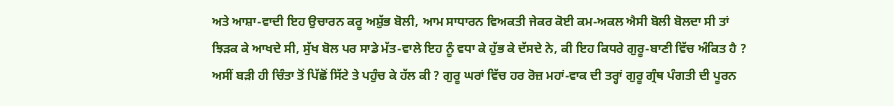ਅਤੇ ਆਸ਼ਾ-ਵਾਦੀ ਇਹ ਉਚਾਰਨ ਕਰੂ ਅਸ਼ੁੱਭ ਬੋਲੀ, ਆਮ ਸਾਧਾਰਨ ਵਿਅਕਤੀ ਜੇਕਰ ਕੋਈ ਕਮ-ਅਕਲ ਐਸੀ ਬੋਲੀ ਬੋਲਦਾ ਸੀ ਤਾਂ ਝਿੜਕ ਕੇ ਆਖਦੇ ਸੀ, ਸੁੱਖ ਬੋਲ ਪਰ ਸਾਡੇ ਮੱਤ-ਵਾਲੇ ਇਹ ਨੂੰ ਵਧਾ ਕੇ ਹੁੱਭ ਕੇ ਦੱਸਦੇ ਨੇ, ਕੀ ਇਹ ਕਿਧਰੇ ਗੁਰੂ-ਬਾਣੀ ਵਿੱਚ ਅੰਕਿਤ ਹੈ ? ਅਸੀਂ ਬੜੀ ਹੀ ਚਿੰਤਾ ਤੋਂ ਪਿੱਛੋਂ ਸਿੱਟੇ ਤੇ ਪਹੁੰਚ ਕੇ ਹੱਲ ਕੀ ? ਗੁਰੂ ਘਰਾਂ ਵਿੱਚ ਹਰ ਰੋਜ਼ ਮਹਾਂ-ਵਾਕ ਦੀ ਤਰ੍ਹਾਂ ਗੁਰੂ ਗ੍ਰੰਥ ਪੰਗਤੀ ਦੀ ਪੂਰਨ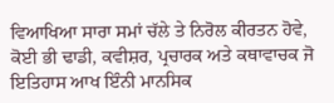ਵਿਆਖਿਆ ਸਾਰਾ ਸਮਾਂ ਚੱਲੇ ਤੇ ਨਿਰੋਲ ਕੀਰਤਨ ਹੋਵੇ, ਕੋਈ ਭੀ ਢਾਡੀ, ਕਵੀਸ਼ਰ, ਪ੍ਰਚਾਰਕ ਅਤੇ ਕਥਾਵਾਚਕ ਜੋ ਇਤਿਹਾਸ ਆਖ ਇੰਨੀ ਮਾਨਸਿਕ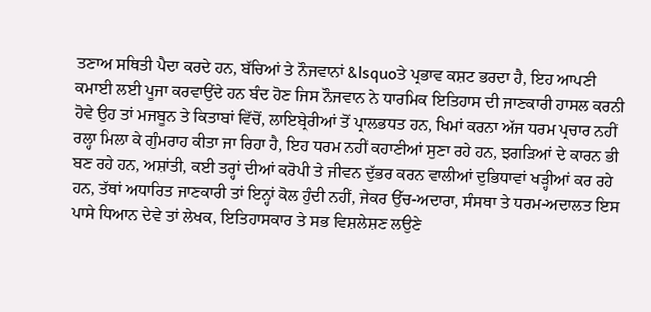ਤਣਾਅ ਸਥਿਤੀ ਪੈਦਾ ਕਰਦੇ ਹਨ, ਬੱਚਿਆਂ ਤੇ ਨੌਜਵਾਨਾਂ &lsquoਤੇ ਪ੍ਰਭਾਵ ਕਸ਼ਟ ਭਰਦਾ ਹੈ, ਇਹ ਆਪਣੀ ਕਮਾਈ ਲਈ ਪੂਜਾ ਕਰਵਾਉਂਦੇ ਹਨ ਬੰਦ ਹੋਣ ਜਿਸ ਨੌਜਵਾਨ ਨੇ ਧਾਰਮਿਕ ਇਤਿਹਾਸ ਦੀ ਜਾਣਕਾਰੀ ਹਾਸਲ ਕਰਨੀ ਹੋਵੇ ਉਹ ਤਾਂ ਮਜਬੂਨ ਤੇ ਕਿਤਾਬਾਂ ਵਿੱਚੋਂ, ਲਾਇਬ੍ਰੇਰੀਆਂ ਤੋਂ ਪ੍ਰਾਲਭਧਤ ਹਨ, ਖਿਮਾਂ ਕਰਨਾ ਅੱਜ ਧਰਮ ਪ੍ਰਚਾਰ ਨਹੀਂ ਰਲ੍ਹਾ ਮਿਲਾ ਕੇ ਗੁੰਮਰਾਹ ਕੀਤਾ ਜਾ ਰਿਹਾ ਹੈ, ਇਹ ਧਰਮ ਨਹੀਂ ਕਹਾਣੀਆਂ ਸੁਣਾ ਰਹੇ ਹਨ, ਝਗੜਿਆਂ ਦੇ ਕਾਰਨ ਭੀ ਬਣ ਰਹੇ ਹਨ, ਅਸ਼ਾਂਤੀ, ਕਈ ਤਰ੍ਹਾਂ ਦੀਆਂ ਕਰੋਪੀ ਤੇ ਜੀਵਨ ਦੁੱਭਰ ਕਰਨ ਵਾਲੀਆਂ ਦੁਭਿਧਾਵਾਂ ਖੜ੍ਹੀਆਂ ਕਰ ਰਹੇ ਹਨ, ਤੱਥਾਂ ਅਧਾਰਿਤ ਜਾਣਕਾਰੀ ਤਾਂ ਇਨ੍ਹਾਂ ਕੋਲ ਹੁੰਦੀ ਨਹੀਂ, ਜੇਕਰ ਉੱਚ-ਅਦਾਰਾ, ਸੰਸਥਾ ਤੇ ਧਰਮ-ਅਦਾਲਤ ਇਸ ਪਾਸੇ ਧਿਆਨ ਦੇਵੇ ਤਾਂ ਲੇਖਕ, ਇਤਿਹਾਸਕਾਰ ਤੇ ਸਭ ਵਿਸ਼ਲੇਸ਼ਣ ਲਉਣੇ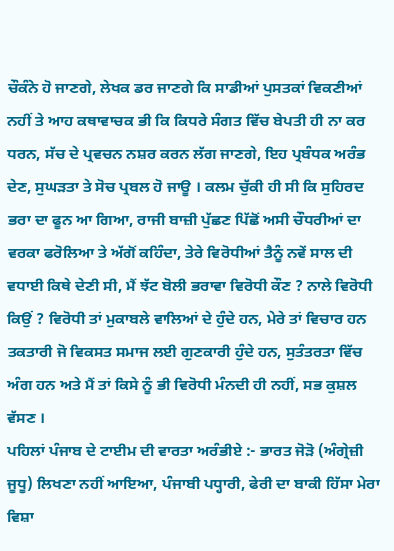ਚੌਕੰਨੇ ਹੋ ਜਾਣਗੇ, ਲੇਖਕ ਡਰ ਜਾਣਗੇ ਕਿ ਸਾਡੀਆਂ ਪੁਸਤਕਾਂ ਵਿਕਣੀਆਂ ਨਹੀਂ ਤੇ ਆਹ ਕਥਾਵਾਚਕ ਭੀ ਕਿ ਕਿਧਰੇ ਸੰਗਤ ਵਿੱਚ ਬੇਪਤੀ ਹੀ ਨਾ ਕਰ ਧਰਨ, ਸੱਚ ਦੇ ਪ੍ਰਵਚਨ ਨਸ਼ਰ ਕਰਨ ਲੱਗ ਜਾਣਗੇ, ਇਹ ਪ੍ਰਬੰਧਕ ਅਰੰਭ ਦੇਣ, ਸੁਘੜਤਾ ਤੇ ਸੋਚ ਪ੍ਰਬਲ ਹੋ ਜਾਊ । ਕਲਮ ਚੁੱਕੀ ਹੀ ਸੀ ਕਿ ਸੁਹਿਰਦ ਭਰਾ ਦਾ ਫੂਨ ਆ ਗਿਆ, ਰਾਜੀ ਬਾਜ਼ੀ ਪੁੱਛਣ ਪਿੱਛੋਂ ਅਸੀ ਚੌਧਰੀਆਂ ਦਾ ਵਰਕਾ ਫਰੋਲਿਆ ਤੇ ਅੱਗੋਂ ਕਹਿੰਦਾ, ਤੇਰੇ ਵਿਰੋਧੀਆਂ ਤੈਨੂੰ ਨਵੇਂ ਸਾਲ ਦੀ ਵਧਾਈ ਕਿਥੇ ਦੇਣੀ ਸੀ, ਮੈਂ ਝੱਟ ਬੋਲੀ ਭਰਾਵਾ ਵਿਰੋਧੀ ਕੌਣ ? ਨਾਲੇ ਵਿਰੋਧੀ ਕਿਉਂ ? ਵਿਰੋਧੀ ਤਾਂ ਮੁਕਾਬਲੇ ਵਾਲਿਆਂ ਦੇ ਹੁੰਦੇ ਹਨ, ਮੇਰੇ ਤਾਂ ਵਿਚਾਰ ਹਨ ਤਕਤਾਰੀ ਜੋ ਵਿਕਸਤ ਸਮਾਜ ਲਈ ਗੁਣਕਾਰੀ ਹੁੰਦੇ ਹਨ, ਸੁਤੰਤਰਤਾ ਵਿੱਚ ਅੰਗ ਹਨ ਅਤੇ ਮੈਂ ਤਾਂ ਕਿਸੇ ਨੂੰ ਭੀ ਵਿਰੋਧੀ ਮੰਨਦੀ ਹੀ ਨਹੀਂ, ਸਭ ਕੁਸ਼ਲ ਵੱਸਣ ।
ਪਹਿਲਾਂ ਪੰਜਾਬ ਦੇ ਟਾਈਮ ਦੀ ਵਾਰਤਾ ਅਰੰਭੀਏ :- ਭਾਰਤ ਜੋੜੋ (ਅੰਗ੍ਰੇਜ਼ੀ ਜੂਧੂ) ਲਿਖਣਾ ਨਹੀਂ ਆਇਆ, ਪੰਜਾਬੀ ਪਧ੍ਹਾਰੀ, ਫੇਰੀ ਦਾ ਬਾਕੀ ਹਿੱਸਾ ਮੇਰਾ ਵਿਸ਼ਾ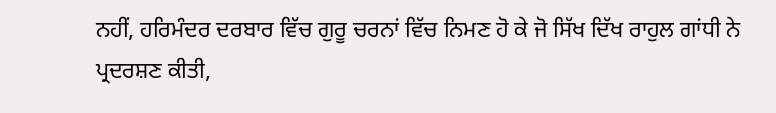ਨਹੀਂ, ਹਰਿਮੰਦਰ ਦਰਬਾਰ ਵਿੱਚ ਗੁਰੂ ਚਰਨਾਂ ਵਿੱਚ ਨਿਮਣ ਹੋ ਕੇ ਜੋ ਸਿੱਖ ਦਿੱਖ ਰਾਹੁਲ ਗਾਂਧੀ ਨੇ ਪ੍ਰਦਰਸ਼ਣ ਕੀਤੀ,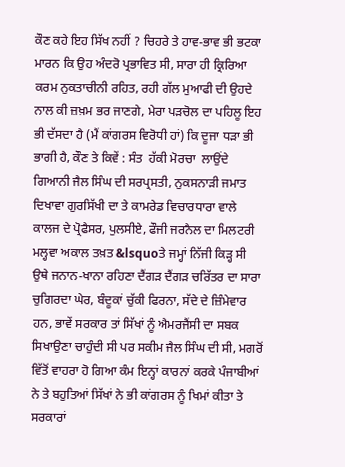ਕੌਣ ਕਹੇ ਇਹ ਸਿੱਖ ਨਹੀਂ ? ਚਿਹਰੇ ਤੇ ਹਾਵ-ਭਾਵ ਭੀ ਭਟਕਾ ਮਾਰਨ ਕਿ ਉਹ ਅੰਦਰੋ ਪ੍ਰਭਾਵਿਤ ਸੀ, ਸਾਰਾ ਹੀ ਕ੍ਰਿਰਿਆ ਕਰਮ ਨੁਕਤਾਚੀਨੀ ਰਹਿਤ, ਰਹੀ ਗੱਲ ਮੁਆਫੀ ਦੀ ਉਹਦੇ ਨਾਲ ਕੀ ਜ਼ਖ਼ਮ ਭਰ ਜਾਣਗੇ, ਮੇਰਾ ਪੜਚੋਲ ਦਾ ਪਹਿਲੂ ਇਹ ਭੀ ਦੱਸਦਾ ਹੈ (ਮੈਂ ਕਾਂਗਰਸ ਵਿਰੋਧੀ ਹਾਂ) ਕਿ ਦੂਜਾ ਧੜਾ ਭੀ ਭਾਗੀ ਹੈ, ਕੌਣ ਤੇ ਕਿਵੇਂ : ਸੰਤ  ਹੱਕੀ ਮੋਰਚਾ  ਲਾਉਂਦੇ ਗਿਆਨੀ ਜੈਲ ਸਿੰਘ ਦੀ ਸਰਪ੍ਰਸਤੀ, ਨੁਕਸਨਾੜੀ ਜਮਾਤ ਦਿਖਾਵਾ ਗੁਰਸਿੱਖੀ ਦਾ ਤੇ ਕਾਮਰੇਡ ਵਿਚਾਰਧਾਰਾ ਵਾਲੇ ਕਾਲਜ ਦੇ ਪ੍ਰੋਫੈਸਰ, ਪੁਲਸੀਏ, ਫੌਜੀ ਜਰਨੈਲ ਦਾ ਮਿਲਟਰੀ ਮਲ੍ਹਵਾ ਅਕਾਲ ਤਖ਼ਤ &lsquoਤੇ ਜਮ੍ਹਾਂ ਨਿੱਜੀ ਕਿੜ੍ਹ ਸੀ ਉਥੇ ਜਨਾਨ-ਖਾਨਾ ਰਹਿਣਾ ਦੈਂਗੜ ਦੈਂਗੜ ਚਰਿੱਤਰ ਦਾ ਸਾਰਾ ਚੁਗਿਰਦਾ ਘੇਰ, ਬੰਦੂਕਾਂ ਚੁੱਕੀ ਫਿਰਨਾ, ਸੱਦੇ ਦੇ ਜ਼ਿੰਮੇਵਾਰ ਹਨ, ਭਾਵੇਂ ਸਰਕਾਰ ਤਾਂ ਸਿੱਖਾਂ ਨੂੰ ਐਮਰਜੈਂਸੀ ਦਾ ਸਬਕ ਸਿਖਾਉਣਾ ਚਾਹੁੰਦੀ ਸੀ ਪਰ ਸਕੀਮ ਜੈਲ ਸਿੰਘ ਦੀ ਸੀ, ਮਗਰੋਂ ਵਿੱਤੋਂ ਵਾਹਰਾ ਹੋ ਗਿਆ ਕੰਮ ਇਨ੍ਹਾਂ ਕਾਰਨਾਂ ਕਰਕੇ ਪੰਜਾਬੀਆਂ ਨੇ ਤੇ ਬਹੁਤਿਆਂ ਸਿੱਖਾਂ ਨੇ ਭੀ ਕਾਂਗਰਸ ਨੂੰ ਖਿਮਾਂ ਕੀਤਾ ਤੇ ਸਰਕਾਰਾਂ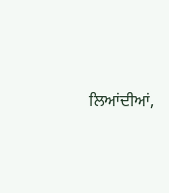ਲਿਆਂਦੀਆਂ,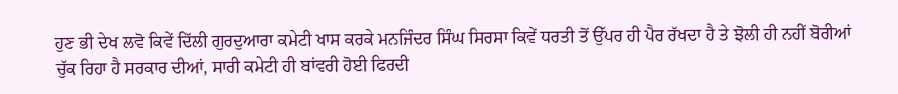ਹੁਣ ਭੀ ਦੇਖ ਲਵੋ ਕਿਵੇਂ ਦਿੱਲੀ ਗੁਰਦੁਆਰਾ ਕਮੇਟੀ ਖਾਸ ਕਰਕੇ ਮਨਜਿੰਦਰ ਸਿੰਘ ਸਿਰਸਾ ਕਿਵੇਂ ਧਰਤੀ ਤੋਂ ਉੱਪਰ ਹੀ ਪੈਰ ਰੱਖਦਾ ਹੈ ਤੇ ਝੋਲੀ ਹੀ ਨਹੀਂ ਬੋਰੀਆਂ ਚੁੱਕ ਰਿਹਾ ਹੈ ਸਰਕਾਰ ਦੀਆਂ, ਸਾਰੀ ਕਮੇਟੀ ਹੀ ਬਾਂਵਰੀ ਹੋਈ ਫਿਰਦੀ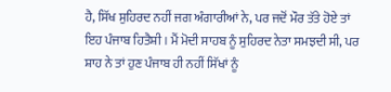ਹੈ, ਸਿੱਖ ਸੁਹਿਰਦ ਨਹੀਂ ਜਗ ਅੰਗਾਰੀਆਂ ਨੇ, ਪਰ ਜਦੋਂ ਮੌਰ ਤੱਤੇ ਹੋਏ ਤਾਂ ਇਹ ਪੰਜਾਬ ਹਿਤੈਸ਼ੀ । ਮੈਂ ਮੋਦੀ ਸਾਹਬ ਨੂੰ ਸੁਹਿਰਦ ਨੇਤਾ ਸਮਝਦੀ ਸੀ, ਪਰ ਸ਼ਾਹ ਨੇ ਤਾਂ ਹੁਣ ਪੰਜਾਬ ਹੀ ਨਹੀਂ ਸਿੱਖਾਂ ਨੂੰ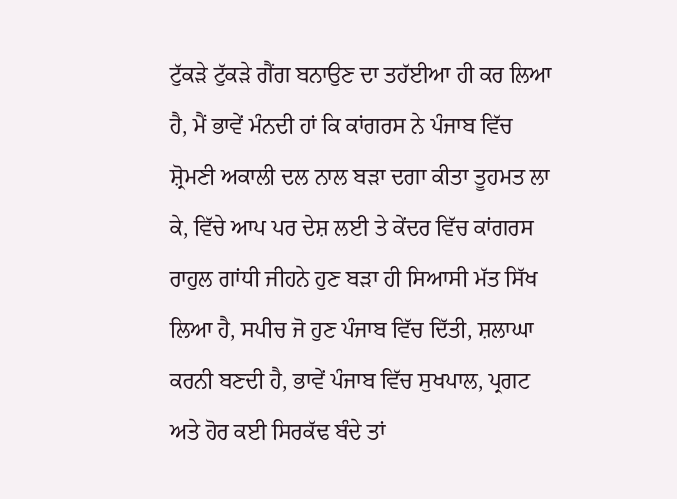ਟੁੱਕੜੇ ਟੁੱਕੜੇ ਗੈਂਗ ਬਨਾਉਣ ਦਾ ਤਹੱਈਆ ਹੀ ਕਰ ਲਿਆ ਹੈ, ਮੈਂ ਭਾਵੇਂ ਮੰਨਦੀ ਹਾਂ ਕਿ ਕਾਂਗਰਸ ਨੇ ਪੰਜਾਬ ਵਿੱਚ ਸ਼੍ਰੋਮਣੀ ਅਕਾਲੀ ਦਲ ਨਾਲ ਬੜਾ ਦਗਾ ਕੀਤਾ ਤੂਹਮਤ ਲਾ ਕੇ, ਵਿੱਚੇ ਆਪ ਪਰ ਦੇਸ਼ ਲਈ ਤੇ ਕੇਂਦਰ ਵਿੱਚ ਕਾਂਗਰਸ ਰਾਹੁਲ ਗਾਂਧੀ ਜੀਹਨੇ ਹੁਣ ਬੜਾ ਹੀ ਸਿਆਸੀ ਮੱਤ ਸਿੱਖ ਲਿਆ ਹੈ, ਸਪੀਚ ਜੋ ਹੁਣ ਪੰਜਾਬ ਵਿੱਚ ਦਿੱਤੀ, ਸ਼ਲਾਘਾ ਕਰਨੀ ਬਣਦੀ ਹੈ, ਭਾਵੇਂ ਪੰਜਾਬ ਵਿੱਚ ਸੁਖਪਾਲ, ਪ੍ਰਗਟ ਅਤੇ ਹੋਰ ਕਈ ਸਿਰਕੱਢ ਬੰਦੇ ਤਾਂ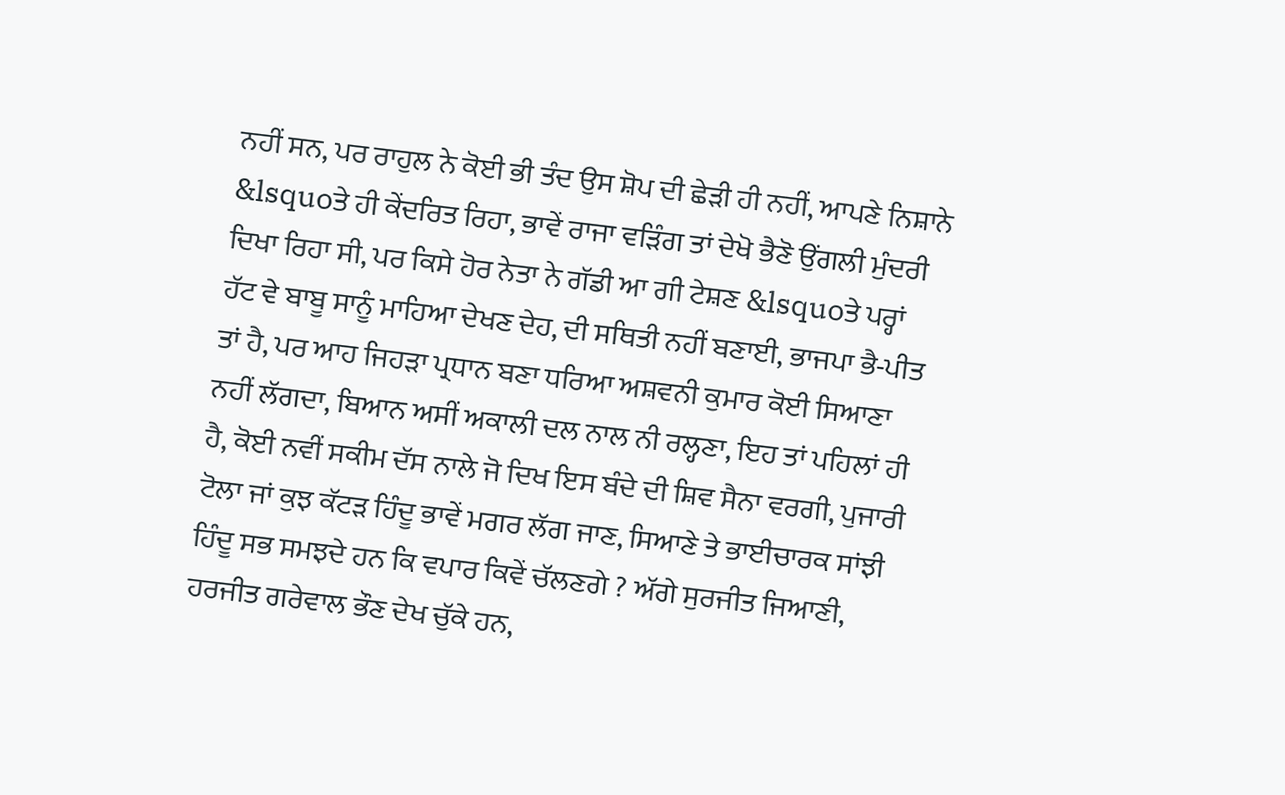ਨਹੀਂ ਸਨ, ਪਰ ਰਾਹੁਲ ਨੇ ਕੋਈ ਭੀ ਤੰਦ ਉਸ ਸ਼ੋਪ ਦੀ ਛੇੜੀ ਹੀ ਨਹੀਂ, ਆਪਣੇ ਨਿਸ਼ਾਨੇ &lsquoਤੇ ਹੀ ਕੇਂਦਰਿਤ ਰਿਹਾ, ਭਾਵੇਂ ਰਾਜਾ ਵੜਿੰਗ ਤਾਂ ਦੇਖੋ ਭੈਣੋ ਉਂਗਲੀ ਮੁੰਦਰੀ ਦਿਖਾ ਰਿਹਾ ਸੀ, ਪਰ ਕਿਸੇ ਹੋਰ ਨੇਤਾ ਨੇ ਗੱਡੀ ਆ ਗੀ ਟੇਸ਼ਣ &lsquoਤੇ ਪਰ੍ਹਾਂ ਹੱਟ ਵੇ ਬਾਬੂ ਸਾਨੂੰ ਮਾਹਿਆ ਦੇਖਣ ਦੇਹ, ਦੀ ਸਥਿਤੀ ਨਹੀਂ ਬਣਾਈ, ਭਾਜਪਾ ਭੈ-ਪੀਤ ਤਾਂ ਹੈ, ਪਰ ਆਹ ਜਿਹੜਾ ਪ੍ਰਧਾਨ ਬਣਾ ਧਰਿਆ ਅਸ਼ਵਨੀ ਕੁਮਾਰ ਕੋਈ ਸਿਆਣਾ ਨਹੀਂ ਲੱਗਦਾ, ਬਿਆਨ ਅਸੀਂ ਅਕਾਲੀ ਦਲ ਨਾਲ ਨੀ ਰਲ੍ਹਣਾ, ਇਹ ਤਾਂ ਪਹਿਲਾਂ ਹੀ ਹੈ, ਕੋਈ ਨਵੀਂ ਸਕੀਮ ਦੱਸ ਨਾਲੇ ਜੋ ਦਿਖ ਇਸ ਬੰਦੇ ਦੀ ਸ਼ਿਵ ਸੈਨਾ ਵਰਗੀ, ਪੁਜਾਰੀ ਟੋਲਾ ਜਾਂ ਕੁਝ ਕੱਟੜ ਹਿੰਦੂ ਭਾਵੇਂ ਮਗਰ ਲੱਗ ਜਾਣ, ਸਿਆਣੇ ਤੇ ਭਾਈਚਾਰਕ ਸਾਂਝੀ ਹਿੰਦੂ ਸਭ ਸਮਝਦੇ ਹਨ ਕਿ ਵਪਾਰ ਕਿਵੇਂ ਚੱਲਣਗੇ ? ਅੱਗੇ ਸੁਰਜੀਤ ਜਿਆਣੀ, ਹਰਜੀਤ ਗਰੇਵਾਲ ਭੌਣ ਦੇਖ ਚੁੱਕੇ ਹਨ,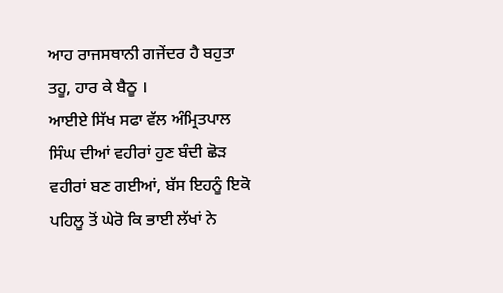ਆਹ ਰਾਜਸਥਾਨੀ ਗਜੇਂਦਰ ਹੈ ਬਹੁਤਾ ਤਹੂ, ਹਾਰ ਕੇ ਬੈਠੂ ।
ਆਈਏ ਸਿੱਖ ਸਫਾ ਵੱਲ ਅੰਮ੍ਰਿਤਪਾਲ ਸਿੰਘ ਦੀਆਂ ਵਹੀਰਾਂ ਹੁਣ ਬੰਦੀ ਛੋੜ ਵਹੀਰਾਂ ਬਣ ਗਈਆਂ, ਬੱਸ ਇਹਨੂੰ ਇਕੋ ਪਹਿਲੂ ਤੋਂ ਘੇਰੋ ਕਿ ਭਾਈ ਲੱਖਾਂ ਨੇ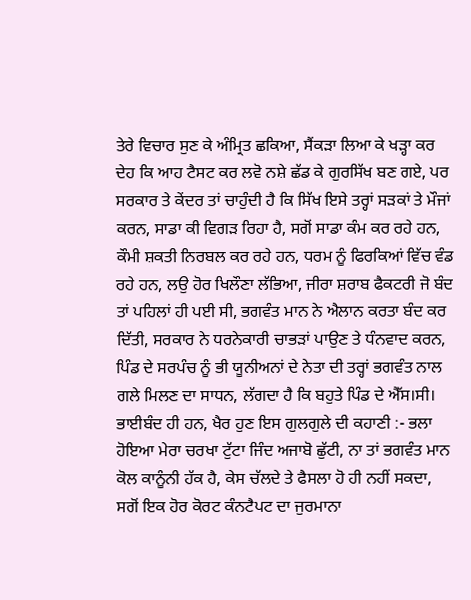ਤੇਰੇ ਵਿਚਾਰ ਸੁਣ ਕੇ ਅੰਮ੍ਰਿਤ ਛਕਿਆ, ਸੈਂਕੜਾ ਲਿਆ ਕੇ ਖੜ੍ਹਾ ਕਰ ਦੇਹ ਕਿ ਆਹ ਟੈਸਟ ਕਰ ਲਵੋ ਨਸ਼ੇ ਛੱਡ ਕੇ ਗੁਰਸਿੱਖ ਬਣ ਗਏ, ਪਰ ਸਰਕਾਰ ਤੇ ਕੇਂਦਰ ਤਾਂ ਚਾਹੁੰਦੀ ਹੈ ਕਿ ਸਿੱਖ ਇਸੇ ਤਰ੍ਹਾਂ ਸੜਕਾਂ ਤੇ ਮੌਜਾਂ ਕਰਨ, ਸਾਡਾ ਕੀ ਵਿਗੜ ਰਿਹਾ ਹੈ, ਸਗੋਂ ਸਾਡਾ ਕੰਮ ਕਰ ਰਹੇ ਹਨ, ਕੌਮੀ ਸ਼ਕਤੀ ਨਿਰਬਲ ਕਰ ਰਹੇ ਹਨ, ਧਰਮ ਨੂੰ ਫਿਰਕਿਆਂ ਵਿੱਚ ਵੰਡ ਰਹੇ ਹਨ, ਲਉ ਹੋਰ ਖਿਲੌਣਾ ਲੱਭਿਆ, ਜੀਰਾ ਸ਼ਰਾਬ ਫੈਕਟਰੀ ਜੋ ਬੰਦ ਤਾਂ ਪਹਿਲਾਂ ਹੀ ਪਈ ਸੀ, ਭਗਵੰਤ ਮਾਨ ਨੇ ਐਲਾਨ ਕਰਤਾ ਬੰਦ ਕਰ ਦਿੱਤੀ, ਸਰਕਾਰ ਨੇ ਧਰਨੇਕਾਰੀ ਚਾਭੜਾਂ ਪਾਉਣ ਤੇ ਧੰਨਵਾਦ ਕਰਨ, ਪਿੰਡ ਦੇ ਸਰਪੰਚ ਨੂੰ ਭੀ ਯੂਨੀਅਨਾਂ ਦੇ ਨੇਤਾ ਦੀ ਤਰ੍ਹਾਂ ਭਗਵੰਤ ਨਾਲ ਗਲੇ ਮਿਲਣ ਦਾ ਸਾਧਨ, ਲੱਗਦਾ ਹੈ ਕਿ ਬਹੁਤੇ ਪਿੰਡ ਦੇ ਐੱਸ।ਸੀ। ਭਾਈਬੰਦ ਹੀ ਹਨ, ਖੈਰ ਹੁਣ ਇਸ ਗੁਲਗੁਲੇ ਦੀ ਕਹਾਣੀ :- ਭਲਾ ਹੋਇਆ ਮੇਰਾ ਚਰਖਾ ਟੁੱਟਾ ਜਿੰਦ ਅਜਾਬੋ ਛੁੱਟੀ, ਨਾ ਤਾਂ ਭਗਵੰਤ ਮਾਨ ਕੋਲ ਕਾਨੂੰਨੀ ਹੱਕ ਹੈ, ਕੇਸ ਚੱਲਦੇ ਤੇ ਫੈਸਲਾ ਹੋ ਹੀ ਨਹੀਂ ਸਕਦਾ, ਸਗੋਂ ਇਕ ਹੋਰ ਕੋਰਟ ਕੰਨਟੈਪਟ ਦਾ ਜੁਰਮਾਨਾ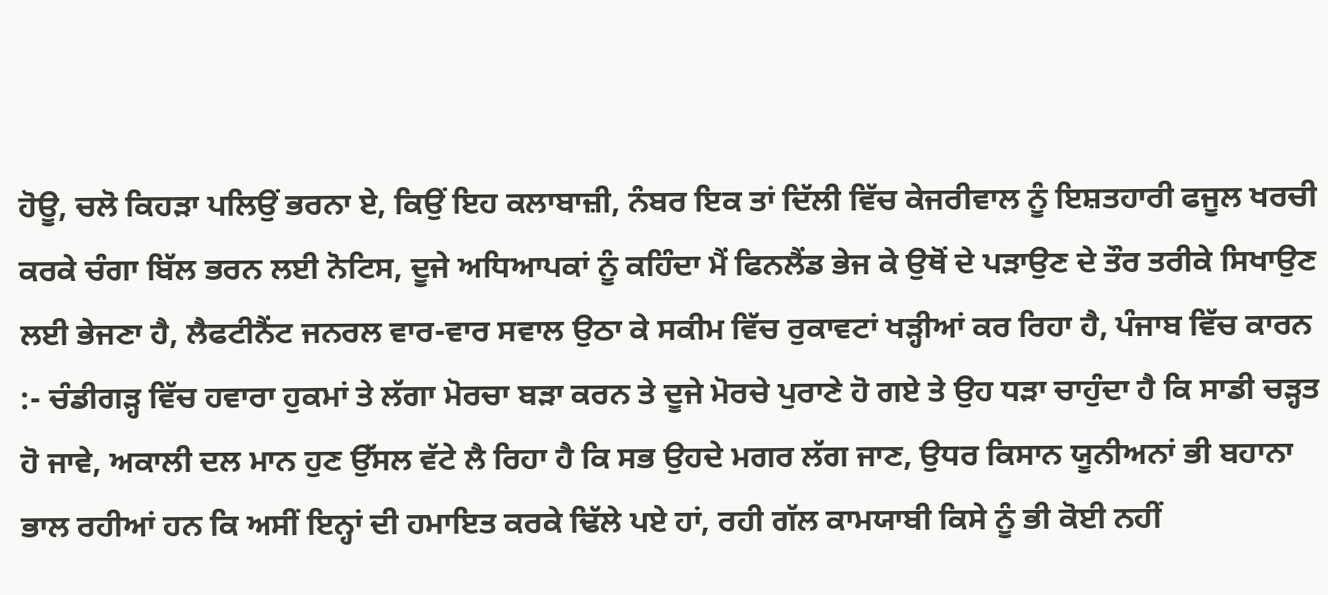ਹੋਊ, ਚਲੋ ਕਿਹੜਾ ਪਲਿਉਂ ਭਰਨਾ ਏ, ਕਿਉਂ ਇਹ ਕਲਾਬਾਜ਼ੀ, ਨੰਬਰ ਇਕ ਤਾਂ ਦਿੱਲੀ ਵਿੱਚ ਕੇਜਰੀਵਾਲ ਨੂੰ ਇਸ਼ਤਹਾਰੀ ਫਜੂਲ ਖਰਚੀ ਕਰਕੇ ਚੰਗਾ ਬਿੱਲ ਭਰਨ ਲਈ ਨੋਟਿਸ, ਦੂਜੇ ਅਧਿਆਪਕਾਂ ਨੂੰ ਕਹਿੰਦਾ ਮੈਂ ਫਿਨਲੈਂਡ ਭੇਜ ਕੇ ਉਥੋਂ ਦੇ ਪੜਾਉਣ ਦੇ ਤੌਰ ਤਰੀਕੇ ਸਿਖਾਉਣ ਲਈ ਭੇਜਣਾ ਹੈ, ਲੈਫਟੀਨੈਂਟ ਜਨਰਲ ਵਾਰ-ਵਾਰ ਸਵਾਲ ਉਠਾ ਕੇ ਸਕੀਮ ਵਿੱਚ ਰੁਕਾਵਟਾਂ ਖੜ੍ਹੀਆਂ ਕਰ ਰਿਹਾ ਹੈ, ਪੰਜਾਬ ਵਿੱਚ ਕਾਰਨ :- ਚੰਡੀਗੜ੍ਹ ਵਿੱਚ ਹਵਾਰਾ ਹੁਕਮਾਂ ਤੇ ਲੱਗਾ ਮੋਰਚਾ ਬੜਾ ਕਰਨ ਤੇ ਦੂਜੇ ਮੋਰਚੇ ਪੁਰਾਣੇ ਹੋ ਗਏ ਤੇ ਉਹ ਧੜਾ ਚਾਹੁੰਦਾ ਹੈ ਕਿ ਸਾਡੀ ਚੜ੍ਹਤ ਹੋ ਜਾਵੇ, ਅਕਾਲੀ ਦਲ ਮਾਨ ਹੁਣ ਉੱਸਲ ਵੱਟੇ ਲੈ ਰਿਹਾ ਹੈ ਕਿ ਸਭ ਉਹਦੇ ਮਗਰ ਲੱਗ ਜਾਣ, ਉਧਰ ਕਿਸਾਨ ਯੂਨੀਅਨਾਂ ਭੀ ਬਹਾਨਾ ਭਾਲ ਰਹੀਆਂ ਹਨ ਕਿ ਅਸੀਂ ਇਨ੍ਹਾਂ ਦੀ ਹਮਾਇਤ ਕਰਕੇ ਢਿੱਲੇ ਪਏ ਹਾਂ, ਰਹੀ ਗੱਲ ਕਾਮਯਾਬੀ ਕਿਸੇ ਨੂੰ ਭੀ ਕੋਈ ਨਹੀਂ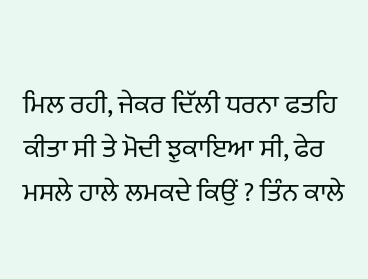ਮਿਲ ਰਹੀ, ਜੇਕਰ ਦਿੱਲੀ ਧਰਨਾ ਫਤਹਿ ਕੀਤਾ ਸੀ ਤੇ ਮੋਦੀ ਝੁਕਾਇਆ ਸੀ, ਫੇਰ ਮਸਲੇ ਹਾਲੇ ਲਮਕਦੇ ਕਿਉਂ ? ਤਿੰਨ ਕਾਲੇ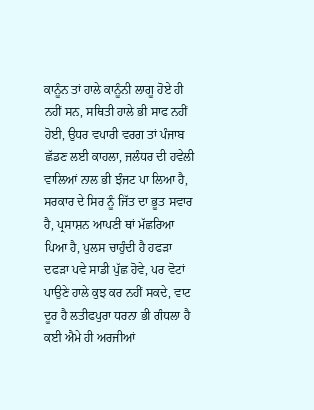ਕਾਨੂੰਨ ਤਾਂ ਹਾਲੇ ਕਾਨੂੰਨੀ ਲਾਗੂ ਹੋਏ ਹੀ ਨਹੀਂ ਸਨ, ਸਥਿਤੀ ਹਾਲੇ ਭੀ ਸਾਫ ਨਹੀਂ ਹੋਈ, ਉਧਰ ਵਪਾਰੀ ਵਰਗ ਤਾਂ ਪੰਜਾਬ ਛੱਡਣ ਲਈ ਕਾਹਲਾ, ਜਲੰਧਰ ਦੀ ਹਵੇਲੀ ਵਾਲਿਆਂ ਨਾਲ ਭੀ ਝੰਜਟ ਪਾ ਲਿਆ ਹੈ, ਸਰਕਾਰ ਦੇ ਸਿਰ ਨੂੰ ਜਿੱਤ ਦਾ ਭੂਤ ਸਵਾਰ ਹੈ, ਪ੍ਰਸਾਸ਼ਨ ਆਪਣੀ ਥਾਂ ਮੱਛਰਿਆ ਪਿਆ ਹੈ, ਪੁਲਸ ਚਾਹੁੰਦੀ ਹੈ ਹਫੜਾ ਦਫੜਾ ਪਵੇ ਸਾਡੀ ਪੁੱਛ ਹੋਵੇ, ਪਰ ਵੋਟਾਂ ਪਾਉਣੇ ਹਾਲੇ ਕੁਝ ਕਰ ਨਹੀਂ ਸਕਦੇ, ਵਾਟ ਦੂਰ ਹੈ ਲਤੀਫਪੁਰਾ ਧਰਨਾ ਭੀ ਗੰਧਲਾ ਹੈ ਕਈ ਐਮੇ ਹੀ ਅਰਜੀਆਂ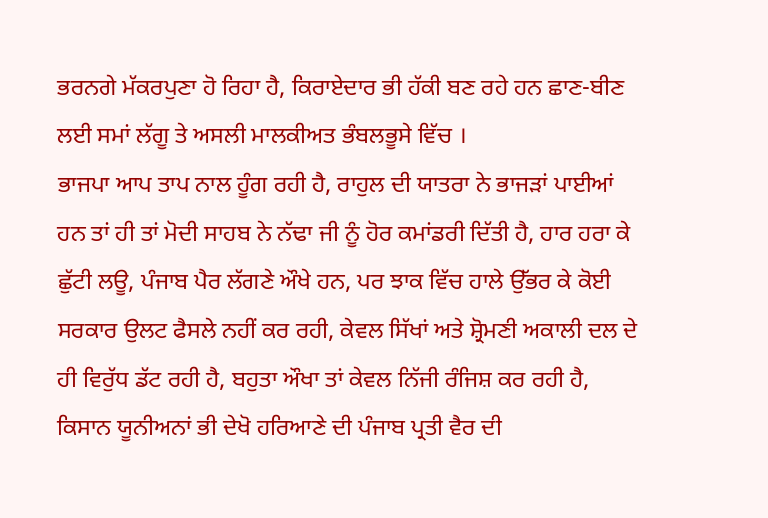ਭਰਨਗੇ ਮੱਕਰਪੁਣਾ ਹੋ ਰਿਹਾ ਹੈ, ਕਿਰਾਏਦਾਰ ਭੀ ਹੱਕੀ ਬਣ ਰਹੇ ਹਨ ਛਾਣ-ਬੀਣ ਲਈ ਸਮਾਂ ਲੱਗੂ ਤੇ ਅਸਲੀ ਮਾਲਕੀਅਤ ਭੰਬਲਭੂਸੇ ਵਿੱਚ ।
ਭਾਜਪਾ ਆਪ ਤਾਪ ਨਾਲ ਹੂੰਗ ਰਹੀ ਹੈ, ਰਾਹੁਲ ਦੀ ਯਾਤਰਾ ਨੇ ਭਾਜੜਾਂ ਪਾਈਆਂ ਹਨ ਤਾਂ ਹੀ ਤਾਂ ਮੋਦੀ ਸਾਹਬ ਨੇ ਨੱਢਾ ਜੀ ਨੂੰ ਹੋਰ ਕਮਾਂਡਰੀ ਦਿੱਤੀ ਹੈ, ਹਾਰ ਹਰਾ ਕੇ ਛੁੱਟੀ ਲਊ, ਪੰਜਾਬ ਪੈਰ ਲੱਗਣੇ ਔਖੇ ਹਨ, ਪਰ ਝਾਕ ਵਿੱਚ ਹਾਲੇ ਉੱਭਰ ਕੇ ਕੋਈ ਸਰਕਾਰ ਉਲਟ ਫੈਸਲੇ ਨਹੀਂ ਕਰ ਰਹੀ, ਕੇਵਲ ਸਿੱਖਾਂ ਅਤੇ ਸ਼੍ਰੋਮਣੀ ਅਕਾਲੀ ਦਲ ਦੇ ਹੀ ਵਿਰੁੱਧ ਡੱਟ ਰਹੀ ਹੈ, ਬਹੁਤਾ ਔਖਾ ਤਾਂ ਕੇਵਲ ਨਿੱਜੀ ਰੰਜਿਸ਼ ਕਰ ਰਹੀ ਹੈ, ਕਿਸਾਨ ਯੂਨੀਅਨਾਂ ਭੀ ਦੇਖੋ ਹਰਿਆਣੇ ਦੀ ਪੰਜਾਬ ਪ੍ਰਤੀ ਵੈਰ ਦੀ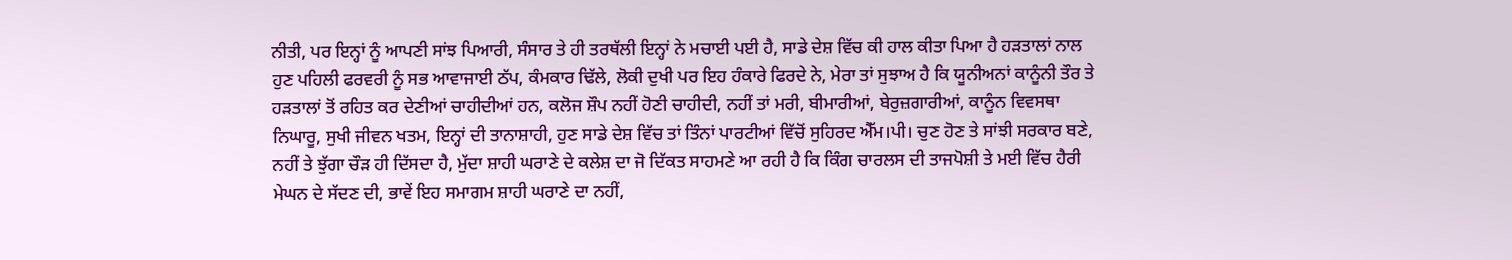ਨੀਤੀ, ਪਰ ਇਨ੍ਹਾਂ ਨੂੰ ਆਪਣੀ ਸਾਂਝ ਪਿਆਰੀ, ਸੰਸਾਰ ਤੇ ਹੀ ਤਰਥੱਲੀ ਇਨ੍ਹਾਂ ਨੇ ਮਚਾਈ ਪਈ ਹੈ, ਸਾਡੇ ਦੇਸ਼ ਵਿੱਚ ਕੀ ਹਾਲ ਕੀਤਾ ਪਿਆ ਹੈ ਹੜਤਾਲਾਂ ਨਾਲ ਹੁਣ ਪਹਿਲੀ ਫਰਵਰੀ ਨੂੰ ਸਭ ਆਵਾਜਾਈ ਠੱਪ, ਕੰਮਕਾਰ ਢਿੱਲੇ, ਲੋਕੀ ਦੁਖੀ ਪਰ ਇਹ ਹੰਕਾਰੇ ਫਿਰਦੇ ਨੇ, ਮੇਰਾ ਤਾਂ ਸੁਝਾਅ ਹੈ ਕਿ ਯੂਨੀਅਨਾਂ ਕਾਨੂੰਨੀ ਤੌਰ ਤੇ ਹੜਤਾਲਾਂ ਤੋਂ ਰਹਿਤ ਕਰ ਦੇਣੀਆਂ ਚਾਹੀਦੀਆਂ ਹਨ, ਕਲੋਜ ਸ਼ੌਪ ਨਹੀਂ ਹੋਣੀ ਚਾਹੀਦੀ, ਨਹੀਂ ਤਾਂ ਮਰੀ, ਬੀਮਾਰੀਆਂ, ਬੇਰੁਜ਼ਗਾਰੀਆਂ, ਕਾਨੂੰਨ ਵਿਵਸਥਾ ਨਿਘਾਰੂ, ਸੁਖੀ ਜੀਵਨ ਖਤਮ, ਇਨ੍ਹਾਂ ਦੀ ਤਾਨਾਸ਼ਾਹੀ, ਹੁਣ ਸਾਡੇ ਦੇਸ਼ ਵਿੱਚ ਤਾਂ ਤਿੰਨਾਂ ਪਾਰਟੀਆਂ ਵਿੱਚੋਂ ਸੁਹਿਰਦ ਐੱਮ।ਪੀ। ਚੁਣ ਹੋਣ ਤੇ ਸਾਂਝੀ ਸਰਕਾਰ ਬਣੇ, ਨਹੀਂ ਤੇ ਝੁੱਗਾ ਚੌੜ ਹੀ ਦਿੱਸਦਾ ਹੈ, ਮੁੱਦਾ ਸ਼ਾਹੀ ਘਰਾਣੇ ਦੇ ਕਲੇਸ਼ ਦਾ ਜੋ ਦਿੱਕਤ ਸਾਹਮਣੇ ਆ ਰਹੀ ਹੈ ਕਿ ਕਿੰਗ ਚਾਰਲਸ ਦੀ ਤਾਜਪੋਸ਼ੀ ਤੇ ਮਈ ਵਿੱਚ ਹੈਰੀ ਮੇਘਨ ਦੇ ਸੱਦਣ ਦੀ, ਭਾਵੇਂ ਇਹ ਸਮਾਗਮ ਸ਼ਾਹੀ ਘਰਾਣੇ ਦਾ ਨਹੀਂ,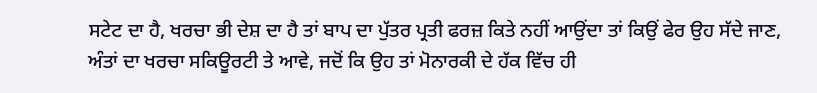ਸਟੇਟ ਦਾ ਹੈ, ਖਰਚਾ ਭੀ ਦੇਸ਼ ਦਾ ਹੈ ਤਾਂ ਬਾਪ ਦਾ ਪੁੱਤਰ ਪ੍ਰਤੀ ਫਰਜ਼ ਕਿਤੇ ਨਹੀਂ ਆਉਂਦਾ ਤਾਂ ਕਿਉਂ ਫੇਰ ਉਹ ਸੱਦੇ ਜਾਣ, ਅੰਤਾਂ ਦਾ ਖਰਚਾ ਸਕਿਊਰਟੀ ਤੇ ਆਵੇ, ਜਦੋਂ ਕਿ ਉਹ ਤਾਂ ਮੋਨਾਰਕੀ ਦੇ ਹੱਕ ਵਿੱਚ ਹੀ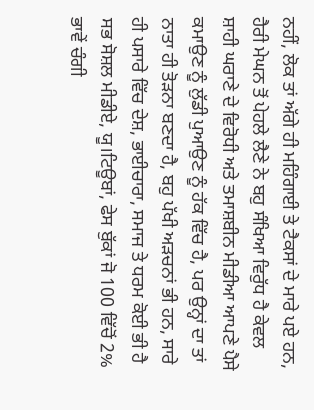ਨਹੀਂ, ਲੋਕ ਤਾਂ ਅੱਗੇ ਹੀ ਮਹਿੰਗਾਈ ਤੇ ਟੈਕਸਾਂ ਦੇ ਮਾਰੇ ਪਏ ਹਨ, ਹੈਰੀ ਮੇਘਨ ਤੋਂ ਪੇਹਲੇ ਲੈਣੇ ਨੇ ਬਹੁ ਸੰਖਿਆ ਵਿਰੁੱਧ ਹੈ ਕੇਵਲ ਸ਼ਾਹੀ ਘਰਾਣੇ ਦੇ ਵਿਰੋਧੀ ਅਤੇ ਤਮਾਸ਼ਬੀਨ ਮੀਡੀਆ ਆਪਣੇ ਪੈਸੇ ਕਮਾਉਣ ਨੂੰ ਲੁੱਡੀ ਪੁਆਉਣ ਨੂੰ ਹੱਕ ਵਿੱਚ ਹੈ, ਪਰ ਉਨ੍ਹਾਂ ਦਾ ਤਾਂ ਨਾਤਾ ਹੀ ਤੋੜਨਾ ਬਣਦਾ ਹੈ, ਬਹੁ ਪੱਖੀ ਅੜਚਨਾਂ ਭੀ ਹਨ, ਸਾਰੇ ਹੀ ਪਸਾਰੇ ਵਿੱਚ ਦੇਸ਼, ਭਾਈਚਾਰਾ, ਸਮਾਜ ਤੇ ਧਰਮ ਕੋਈ ਭੀ ਹੈ ਸਭ ਸੋਸ਼ਲ ਮੀਡੀਏ, ਯੂ।ਟਿਊਬਾਂ, ਫੇਸ ਬੁੱਕਾਂ ਜੋ 100 ਵਿੱਚੋਂ 2% ਭਾਵੇਂ ਚੰਗੀ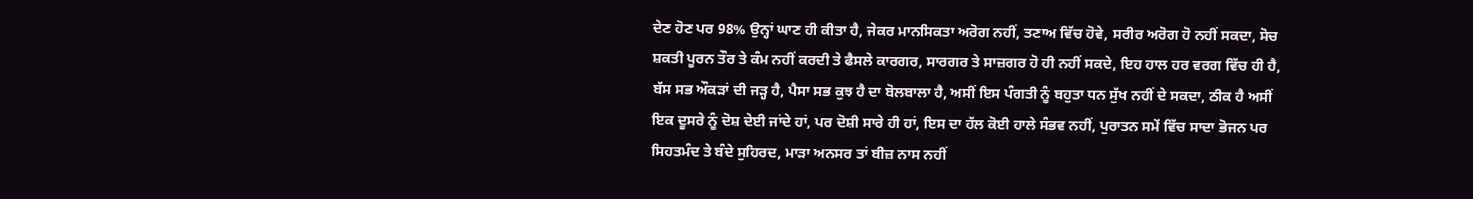ਦੇਣ ਹੋਣ ਪਰ 98% ਉਨ੍ਹਾਂ ਘਾਣ ਹੀ ਕੀਤਾ ਹੈ, ਜੇਕਰ ਮਾਨਸਿਕਤਾ ਅਰੋਗ ਨਹੀਂ, ਤਣਾਅ ਵਿੱਚ ਹੋਵੇ, ਸਰੀਰ ਅਰੋਗ ਹੋ ਨਹੀਂ ਸਕਦਾ, ਸੋਚ ਸ਼ਕਤੀ ਪੂਰਨ ਤੌਰ ਤੇ ਕੰਮ ਨਹੀਂ ਕਰਦੀ ਤੇ ਫੈਸਲੇ ਕਾਰਗਰ, ਸਾਰਗਰ ਤੇ ਸਾਜ਼ਗਰ ਹੋ ਹੀ ਨਹੀਂ ਸਕਦੇ, ਇਹ ਹਾਲ ਹਰ ਵਰਗ ਵਿੱਚ ਹੀ ਹੈ, ਬੱਸ ਸਭ ਔਕੜਾਂ ਦੀ ਜੜ੍ਹ ਹੈ, ਪੈਸਾ ਸਭ ਕੁਝ ਹੈ ਦਾ ਬੋਲਬਾਲਾ ਹੈ, ਅਸੀਂ ਇਸ ਪੰਗਤੀ ਨੂੰ ਬਹੁਤਾ ਧਨ ਸੁੱਖ ਨਹੀਂ ਦੇ ਸਕਦਾ, ਠੀਕ ਹੈ ਅਸੀਂ ਇਕ ਦੂਸਰੇ ਨੂੰ ਦੋਸ਼ ਦੇਈ ਜਾਂਦੇ ਹਾਂ, ਪਰ ਦੋਸ਼ੀ ਸਾਰੇ ਹੀ ਹਾਂ, ਇਸ ਦਾ ਹੱਲ ਕੋਈ ਹਾਲੇ ਸੰਭਵ ਨਹੀਂ, ਪੁਰਾਤਨ ਸਮੇਂ ਵਿੱਚ ਸਾਦਾ ਭੋਜਨ ਪਰ ਸਿਹਤਮੰਦ ਤੇ ਬੰਦੇ ਸੁਹਿਰਦ, ਮਾੜਾ ਅਨਸਰ ਤਾਂ ਬੀਜ਼ ਨਾਸ ਨਹੀਂ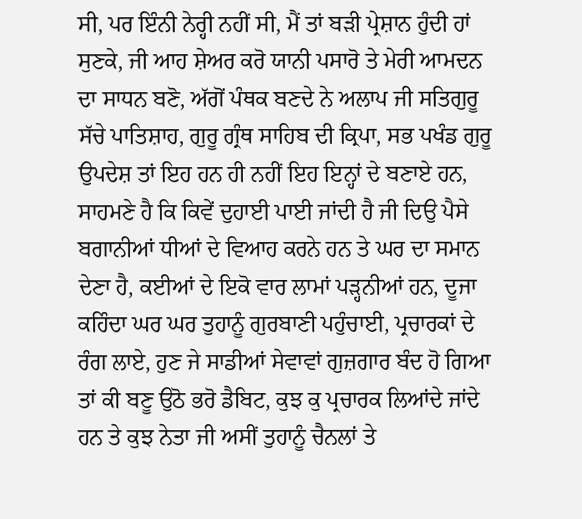ਸੀ, ਪਰ ਇੰਨੀ ਨੇਰ੍ਹੀ ਨਹੀਂ ਸੀ, ਮੈਂ ਤਾਂ ਬੜੀ ਪ੍ਰੇਸ਼ਾਨ ਹੁੰਦੀ ਹਾਂ ਸੁਣਕੇ, ਜੀ ਆਹ ਸ਼ੇਅਰ ਕਰੋ ਯਾਨੀ ਪਸਾਰੋ ਤੇ ਮੇਰੀ ਆਮਦਨ ਦਾ ਸਾਧਨ ਬਣੋ, ਅੱਗੋਂ ਪੰਥਕ ਬਣਦੇ ਨੇ ਅਲਾਪ ਜੀ ਸਤਿਗੁਰੂ ਸੱਚੇ ਪਾਤਿਸ਼ਾਹ, ਗੁਰੂ ਗ੍ਰੰਥ ਸਾਹਿਬ ਦੀ ਕ੍ਰਿਪਾ, ਸਭ ਪਖੰਡ ਗੁਰੂ ਉਪਦੇਸ਼ ਤਾਂ ਇਹ ਹਨ ਹੀ ਨਹੀਂ ਇਹ ਇਨ੍ਹਾਂ ਦੇ ਬਣਾਏ ਹਨ, ਸਾਹਮਣੇ ਹੈ ਕਿ ਕਿਵੇਂ ਦੁਹਾਈ ਪਾਈ ਜਾਂਦੀ ਹੈ ਜੀ ਦਿਉ ਪੈਸੇ ਬਗਾਨੀਆਂ ਧੀਆਂ ਦੇ ਵਿਆਹ ਕਰਨੇ ਹਨ ਤੇ ਘਰ ਦਾ ਸਮਾਨ ਦੇਣਾ ਹੈ, ਕਈਆਂ ਦੇ ਇਕੋ ਵਾਰ ਲਾਮਾਂ ਪੜ੍ਹਨੀਆਂ ਹਨ, ਦੂਜਾ ਕਹਿੰਦਾ ਘਰ ਘਰ ਤੁਹਾਨੂੰ ਗੁਰਬਾਣੀ ਪਹੁੰਚਾਈ, ਪ੍ਰਚਾਰਕਾਂ ਦੇ ਰੰਗ ਲਾਏ, ਹੁਣ ਜੇ ਸਾਡੀਆਂ ਸੇਵਾਵਾਂ ਗੁਜ਼ਗਾਰ ਬੰਦ ਹੋ ਗਿਆ ਤਾਂ ਕੀ ਬਣੂ ਉਠੋ ਭਰੋ ਡੈਬਿਟ, ਕੁਝ ਕੁ ਪ੍ਰਚਾਰਕ ਲਿਆਂਦੇ ਜਾਂਦੇ ਹਨ ਤੇ ਕੁਝ ਨੇਤਾ ਜੀ ਅਸੀਂ ਤੁਹਾਨੂੰ ਚੈਨਲਾਂ ਤੇ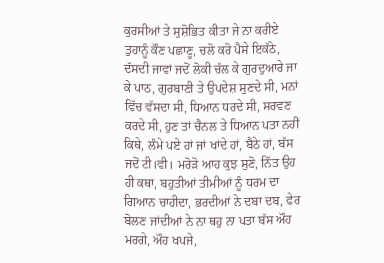ਕੁਰਸੀਆਂ ਤੇ ਸੁਸ਼ੋਭਿਤ ਕੀਤਾ ਜੇ ਨਾ ਕਰੀਏ ਤੁਹਾਨੂੰ ਕੌਣ ਪਛਾਣੂ, ਚਲੋ ਕਰੋ ਪੈਸੇ ਇਕੱਠੇ, ਦੱਸਦੀ ਜਾਵਾਂ ਜਦੋਂ ਲੋਕੀ ਚੱਲ ਕੇ ਗੁਰਦੁਆਰੇ ਜਾ ਕੇ ਪਾਠ, ਗੁਰਬਾਣੀ ਤੇ ਉਪਦੇਸ਼ ਸੁਣਦੇ ਸੀ, ਮਨਾਂ ਵਿੱਚ ਵੱਸਦਾ ਸੀ, ਧਿਆਨ ਧਰਦੇ ਸੀ, ਸਰਵਣ ਕਰਦੇ ਸੀ, ਹੁਣ ਤਾਂ ਚੈਨਲ ਤੇ ਧਿਆਨ ਪਤਾ ਨਹੀਂ ਕਿਥੇ, ਲੰਮੇ ਪਏ ਹਾਂ ਜਾਂ ਖਾਂਦੇ ਹਾਂ, ਬੈਠੇ ਹਾਂ, ਬੱਸ ਜਦੋਂ ਟੀ।ਵੀ। ਮਰੋੜੋ ਆਹ ਕੁਝ ਸੁਣੋ, ਨਿੱਤ ਉਹ ਹੀ ਕਥਾ, ਬਹੁਤੀਆਂ ਤੀਮੀਆਂ ਨੂੰ ਧਰਮ ਦਾ ਗਿਆਨ ਚਾਹੀਦਾ, ਭਰਦੀਆਂ ਨੇ ਦਬਾ ਦਬ, ਫੇਰ ਬੋਲਣ ਜਾਂਦੀਆਂ ਨੇ ਨਾ ਥਹੁ ਨਾ ਪਤਾ ਬੱਸ ਔਹ ਮਰਗੇ, ਔਹ ਖਪਜੇ,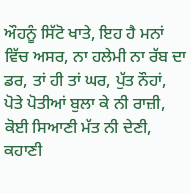ਔਹਨੂੰ ਸਿੱਟੋ ਖਾਤੇ, ਇਹ ਹੈ ਮਨਾਂ ਵਿੱਚ ਅਸਰ, ਨਾ ਹਲੇਮੀ ਨਾ ਰੱਬ ਦਾ ਡਰ, ਤਾਂ ਹੀ ਤਾਂ ਘਰ, ਪੁੱਤ ਨੌਹਾਂ, ਪੋਤੇ ਪੋਤੀਆਂ ਬੁਲਾ ਕੇ ਨੀ ਰਾਜ਼ੀ, ਕੋਈ ਸਿਆਣੀ ਮੱਤ ਨੀ ਦੇਣੀ, ਕਹਾਣੀ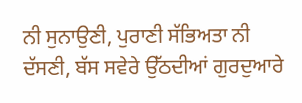ਨੀ ਸੁਨਾਉਣੀ, ਪੁਰਾਣੀ ਸੱਭਿਅਤਾ ਨੀ ਦੱਸਣੀ, ਬੱਸ ਸਵੇਰੇ ਉੱਠਦੀਆਂ ਗੁਰਦੁਆਰੇ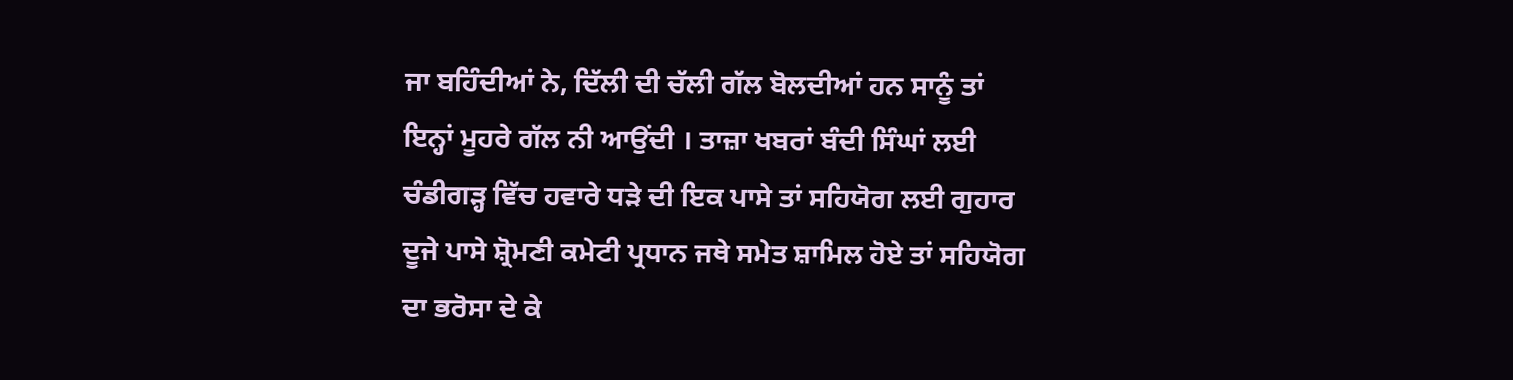ਜਾ ਬਹਿੰਦੀਆਂ ਨੇ, ਦਿੱਲੀ ਦੀ ਚੱਲੀ ਗੱਲ ਬੋਲਦੀਆਂ ਹਨ ਸਾਨੂੰ ਤਾਂ ਇਨ੍ਹਾਂ ਮੂਹਰੇ ਗੱਲ ਨੀ ਆਉਂਦੀ । ਤਾਜ਼ਾ ਖਬਰਾਂ ਬੰਦੀ ਸਿੰਘਾਂ ਲਈ ਚੰਡੀਗੜ੍ਹ ਵਿੱਚ ਹਵਾਰੇ ਧੜੇ ਦੀ ਇਕ ਪਾਸੇ ਤਾਂ ਸਹਿਯੋਗ ਲਈ ਗੁਹਾਰ ਦੂਜੇ ਪਾਸੇ ਸ਼੍ਰੋਮਣੀ ਕਮੇਟੀ ਪ੍ਰਧਾਨ ਜਥੇ ਸਮੇਤ ਸ਼ਾਮਿਲ ਹੋਏ ਤਾਂ ਸਹਿਯੋਗ ਦਾ ਭਰੋਸਾ ਦੇ ਕੇ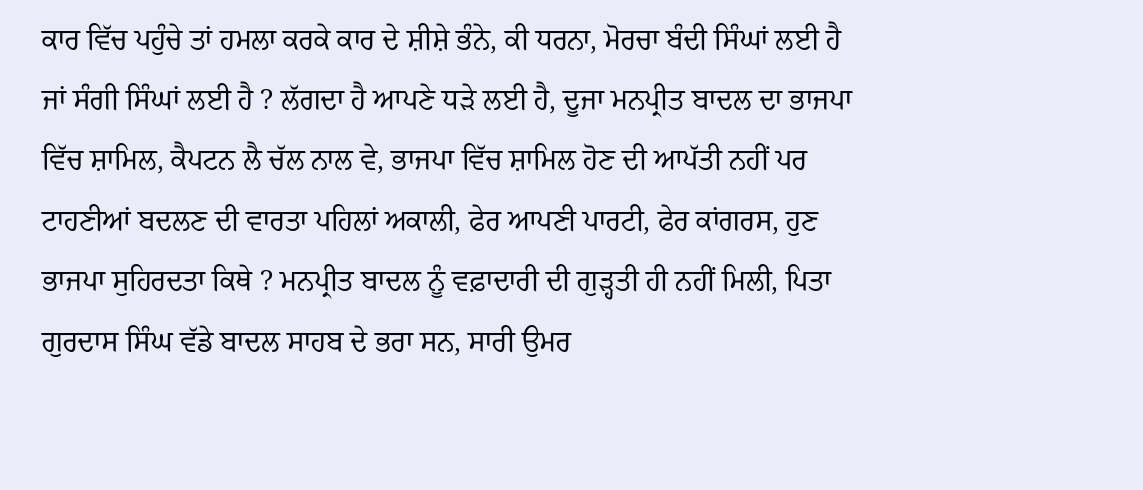ਕਾਰ ਵਿੱਚ ਪਹੁੰਚੇ ਤਾਂ ਹਮਲਾ ਕਰਕੇ ਕਾਰ ਦੇ ਸ਼ੀਸ਼ੇ ਭੰਨੇ, ਕੀ ਧਰਨਾ, ਮੋਰਚਾ ਬੰਦੀ ਸਿੰਘਾਂ ਲਈ ਹੈ ਜਾਂ ਸੰਗੀ ਸਿੰਘਾਂ ਲਈ ਹੈ ? ਲੱਗਦਾ ਹੈ ਆਪਣੇ ਧੜੇ ਲਈ ਹੈ, ਦੂਜਾ ਮਨਪ੍ਰੀਤ ਬਾਦਲ ਦਾ ਭਾਜਪਾ ਵਿੱਚ ਸ਼ਾਮਿਲ, ਕੈਪਟਨ ਲੈ ਚੱਲ ਨਾਲ ਵੇ, ਭਾਜਪਾ ਵਿੱਚ ਸ਼ਾਮਿਲ ਹੋਣ ਦੀ ਆਪੱਤੀ ਨਹੀਂ ਪਰ ਟਾਹਣੀਆਂ ਬਦਲਣ ਦੀ ਵਾਰਤਾ ਪਹਿਲਾਂ ਅਕਾਲੀ, ਫੇਰ ਆਪਣੀ ਪਾਰਟੀ, ਫੇਰ ਕਾਂਗਰਸ, ਹੁਣ ਭਾਜਪਾ ਸੁਹਿਰਦਤਾ ਕਿਥੇ ? ਮਨਪ੍ਰੀਤ ਬਾਦਲ ਨੂੰ ਵਫ਼ਾਦਾਰੀ ਦੀ ਗੁੜ੍ਹਤੀ ਹੀ ਨਹੀਂ ਮਿਲੀ, ਪਿਤਾ ਗੁਰਦਾਸ ਸਿੰਘ ਵੱਡੇ ਬਾਦਲ ਸਾਹਬ ਦੇ ਭਰਾ ਸਨ, ਸਾਰੀ ਉਮਰ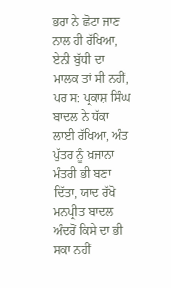ਭਰਾ ਨੇ ਛੋਟਾ ਜਾਣ ਨਾਲ ਹੀ ਰੱਖਿਆ, ਏਨੀ ਬੁੱਧੀ ਦਾ ਮਾਲਕ ਤਾਂ ਸੀ ਨਹੀਂ, ਪਰ ਸ: ਪ੍ਰਕਾਸ਼ ਸਿੰਘ ਬਾਦਲ ਨੇ ਧੱਕਾ ਲਾਈ ਰੱਖਿਆ, ਅੰਤ ਪੁੱਤਰ ਨੂੰ ਖ਼ਜਾਨਾ ਮੰਤਰੀ ਭੀ ਬਣਾ ਦਿੱਤਾ, ਯਾਦ ਰੱਖੋ ਮਨਪ੍ਰੀਤ ਬਾਦਲ ਅੰਦਰੋਂ ਕਿਸੇ ਦਾ ਭੀ ਸਕਾ ਨਹੀਂ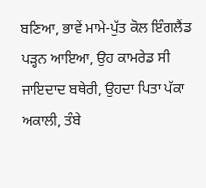ਬਣਿਆ, ਭਾਵੇਂ ਮਾਮੇ-ਪੁੱਤ ਕੋਲ ਇੰਗਲੈਂਡ ਪੜ੍ਹਨ ਆਇਆ, ਉਹ ਕਾਮਰੇਡ ਸੀ ਜਾਇਦਾਦ ਬਥੇਰੀ, ਉਹਦਾ ਪਿਤਾ ਪੱਕਾ ਅਕਾਲੀ, ਤੰਬੇ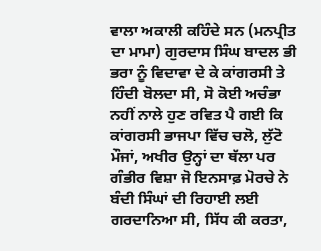ਵਾਲਾ ਅਕਾਲੀ ਕਹਿੰਦੇ ਸਨ (ਮਨਪ੍ਰੀਤ ਦਾ ਮਾਮਾ) ਗੁਰਦਾਸ ਸਿੰਘ ਬਾਦਲ ਭੀ ਭਰਾ ਨੂੰ ਵਿਦਾਵਾ ਦੇ ਕੇ ਕਾਂਗਰਸੀ ਤੇ ਹਿੰਦੀ ਬੋਲਦਾ ਸੀ, ਸੋ ਕੋਈ ਅਚੰਭਾ ਨਹੀਂ ਨਾਲੇ ਹੁਣ ਰਵਿਤ ਪੈ ਗਈ ਕਿ ਕਾਂਗਰਸੀ ਭਾਜਪਾ ਵਿੱਚ ਚਲੋ, ਲੁੱਟੋ ਮੌਜਾਂ, ਅਖੀਰ ਉਨ੍ਹਾਂ ਦਾ ਥੱਲਾ ਪਰ ਗੰਭੀਰ ਵਿਸ਼ਾ ਜੋ ਇਨਸਾਫ਼ ਮੋਰਚੇ ਨੇ ਬੰਦੀ ਸਿੰਘਾਂ ਦੀ ਰਿਹਾਈ ਲਈ ਗਰਦਾਨਿਆ ਸੀ, ਸਿੱਧ ਕੀ ਕਰਤਾ,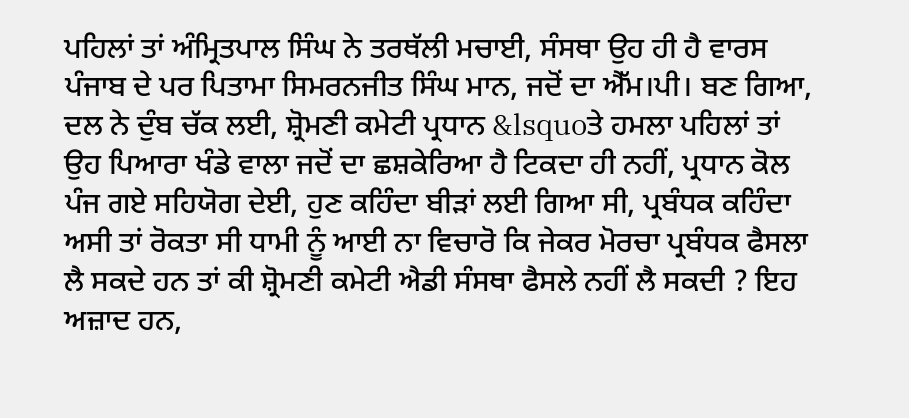ਪਹਿਲਾਂ ਤਾਂ ਅੰਮ੍ਰਿਤਪਾਲ ਸਿੰਘ ਨੇ ਤਰਥੱਲੀ ਮਚਾਈ, ਸੰਸਥਾ ਉਹ ਹੀ ਹੈ ਵਾਰਸ ਪੰਜਾਬ ਦੇ ਪਰ ਪਿਤਾਮਾ ਸਿਮਰਨਜੀਤ ਸਿੰਘ ਮਾਨ, ਜਦੋਂ ਦਾ ਐੱਮ।ਪੀ। ਬਣ ਗਿਆ, ਦਲ ਨੇ ਦੁੰਬ ਚੱਕ ਲਈ, ਸ਼੍ਰੋਮਣੀ ਕਮੇਟੀ ਪ੍ਰਧਾਨ &lsquoਤੇ ਹਮਲਾ ਪਹਿਲਾਂ ਤਾਂ ਉਹ ਪਿਆਰਾ ਖੰਡੇ ਵਾਲਾ ਜਦੋਂ ਦਾ ਛਸ਼ਕੇਰਿਆ ਹੈ ਟਿਕਦਾ ਹੀ ਨਹੀਂ, ਪ੍ਰਧਾਨ ਕੋਲ ਪੰਜ ਗਏ ਸਹਿਯੋਗ ਦੇਈ, ਹੁਣ ਕਹਿੰਦਾ ਬੀੜਾਂ ਲਈ ਗਿਆ ਸੀ, ਪ੍ਰਬੰਧਕ ਕਹਿੰਦਾ ਅਸੀ ਤਾਂ ਰੋਕਤਾ ਸੀ ਧਾਮੀ ਨੂੰ ਆਈ ਨਾ ਵਿਚਾਰੋ ਕਿ ਜੇਕਰ ਮੋਰਚਾ ਪ੍ਰਬੰਧਕ ਫੈਸਲਾ ਲੈ ਸਕਦੇ ਹਨ ਤਾਂ ਕੀ ਸ਼੍ਰੋਮਣੀ ਕਮੇਟੀ ਐਡੀ ਸੰਸਥਾ ਫੈਸਲੇ ਨਹੀਂ ਲੈ ਸਕਦੀ ? ਇਹ ਅਜ਼ਾਦ ਹਨ,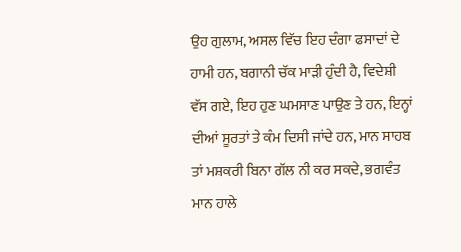ਉਹ ਗੁਲਾਮ, ਅਸਲ ਵਿੱਚ ਇਹ ਦੰਗਾ ਫਸਾਦਾਂ ਦੇ ਹਾਮੀ ਹਨ, ਬਗਾਨੀ ਚੱਕ ਮਾੜੀ ਹੁੰਦੀ ਹੈ, ਵਿਦੇਸ਼ੀ ਵੱਸ ਗਏ, ਇਹ ਹੁਣ ਘਮਸਾਣ ਪਾਉਣ ਤੇ ਹਨ, ਇਨ੍ਹਾਂ ਦੀਆਂ ਸੂਰਤਾਂ ਤੇ ਕੰਮ ਦਿਸੀ ਜਾਂਦੇ ਹਨ, ਮਾਨ ਸਾਹਬ ਤਾਂ ਮਸ਼ਕਰੀ ਬਿਨਾ ਗੱਲ ਨੀ ਕਰ ਸਕਦੇ, ਭਗਵੰਤ ਮਾਨ ਹਾਲੇ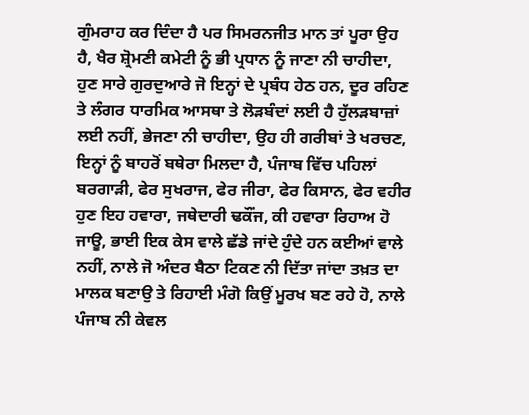ਗੁੰਮਰਾਹ ਕਰ ਦਿੰਦਾ ਹੈ ਪਰ ਸਿਮਰਨਜੀਤ ਮਾਨ ਤਾਂ ਪੂਰਾ ਉਹ ਹੈ, ਖੈਰ ਸ਼੍ਰੋਮਣੀ ਕਮੇਟੀ ਨੂੰ ਭੀ ਪ੍ਰਧਾਨ ਨੂੰ ਜਾਣਾ ਨੀ ਚਾਹੀਦਾ, ਹੁਣ ਸਾਰੇ ਗੁਰਦੁਆਰੇ ਜੋ ਇਨ੍ਹਾਂ ਦੇ ਪ੍ਰਬੰਧ ਹੇਠ ਹਨ, ਦੂਰ ਰਹਿਣ ਤੇ ਲੰਗਰ ਧਾਰਮਿਕ ਆਸਥਾ ਤੇ ਲੋੜਬੰਦਾਂ ਲਈ ਹੈ ਹੁੱਲੜਬਾਜ਼ਾਂ ਲਈ ਨਹੀਂ, ਭੇਜਣਾ ਨੀ ਚਾਹੀਦਾ, ਉਹ ਹੀ ਗਰੀਬਾਂ ਤੇ ਖਰਚਣ, ਇਨ੍ਹਾਂ ਨੂੰ ਬਾਹਰੋਂ ਬਥੇਰਾ ਮਿਲਦਾ ਹੈ, ਪੰਜਾਬ ਵਿੱਚ ਪਹਿਲਾਂ ਬਰਗਾੜੀ, ਫੇਰ ਸੁਖਰਾਜ, ਫੇਰ ਜੀਰਾ, ਫੇਰ ਕਿਸਾਨ, ਫੇਰ ਵਹੀਰ ਹੁਣ ਇਹ ਹਵਾਰਾ, ਜਥੇਦਾਰੀ ਢਕੌਂਜ, ਕੀ ਹਵਾਰਾ ਰਿਹਾਅ ਹੋ ਜਾਊ, ਭਾਈ ਇਕ ਕੇਸ ਵਾਲੇ ਛੱਡੇ ਜਾਂਦੇ ਹੁੰਦੇ ਹਨ ਕਈਆਂ ਵਾਲੇ ਨਹੀਂ, ਨਾਲੇ ਜੋ ਅੰਦਰ ਬੈਠਾ ਟਿਕਣ ਨੀ ਦਿੱਤਾ ਜਾਂਦਾ ਤਖ਼ਤ ਦਾ ਮਾਲਕ ਬਣਾਉ ਤੇ ਰਿਹਾਈ ਮੰਗੋ ਕਿਉਂ ਮੂਰਖ ਬਣ ਰਹੇ ਹੋ, ਨਾਲੇ ਪੰਜਾਬ ਨੀ ਕੇਵਲ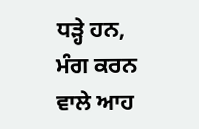ਧੜ੍ਹੇ ਹਨ, ਮੰਗ ਕਰਨ ਵਾਲੇ ਆਹ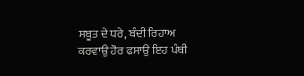ਸਬੂਤ ਦੇ ਧਰੇ, ਬੰਦੀ ਰਿਹਾਅ ਕਰਵਾਉ ਹੋਰ ਫਸਾਉ ਇਹ ਪੰਥੀ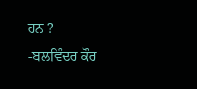ਹਨ ?
-ਬਲਵਿੰਦਰ ਕੌਰ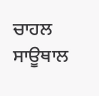ਚਾਹਲ ਸਾਊਥਾਲ